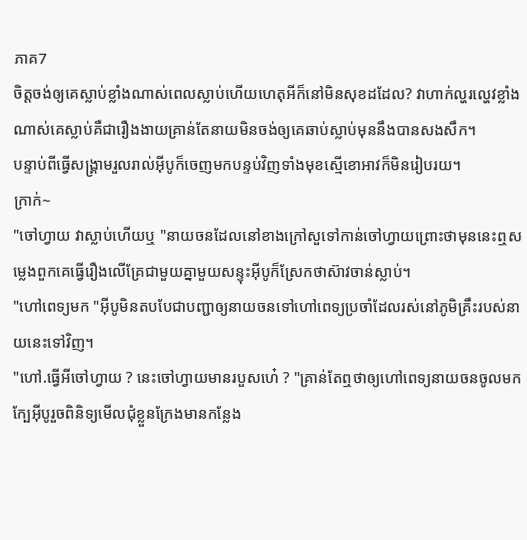ភាគ7
ចិត្តចង់ឲ្យគេស្លាប់ខ្លាំងណាស់ពេលស្លាប់ហើយហេតុអីក៏នៅមិនសុខដដែល? វាហាក់ល្ហរល្ហេវខ្លាំងណាស់គេស្លាប់គឺជារឿងងាយគ្រាន់តែនាយមិនចង់ឲ្យគេឆាប់ស្លាប់មុននឹងបានសងសឹក។
បន្ទាប់ពីធ្វើសង្រ្គាមរួលរាល់អុីបូក៏ចេញមកបន្ទប់វិញទាំងមុខស្មើខោអាវក៏មិនរៀបរយ។
ក្រាក់~
"ចៅហ្វាយ វាស្លាប់ហើយឬ "នាយចនដែលនៅខាងក្រៅសួទៅកាន់ចៅហ្វាយព្រោះថាមុននេះឮសម្លេងពួកគេធ្វើរឿងលើគ្រែជាមួយគ្នាមួយសន្ទុះអុីបូក៏ស្រែកថាស៊ាវចាន់ស្លាប់។
"ហៅពេទ្យមក "អុីបូមិនតបបែជាបញ្ជាឲ្យនាយចនទៅហៅពេទ្យប្រចាំដែលរស់នៅភូមិគ្រឹះរបស់នាយនេះទៅវិញ។
"ហៅ.ធ្វើអីចៅហ្វាយ ? នេះចៅហ្វាយមានរបួសហេ៎ ? "គ្រាន់តែឮថាឲ្យហៅពេទ្យនាយចនចូលមកក្បែអុីបូរួចពិនិទ្យមើលជុំខ្លួនក្រែងមានកន្លែង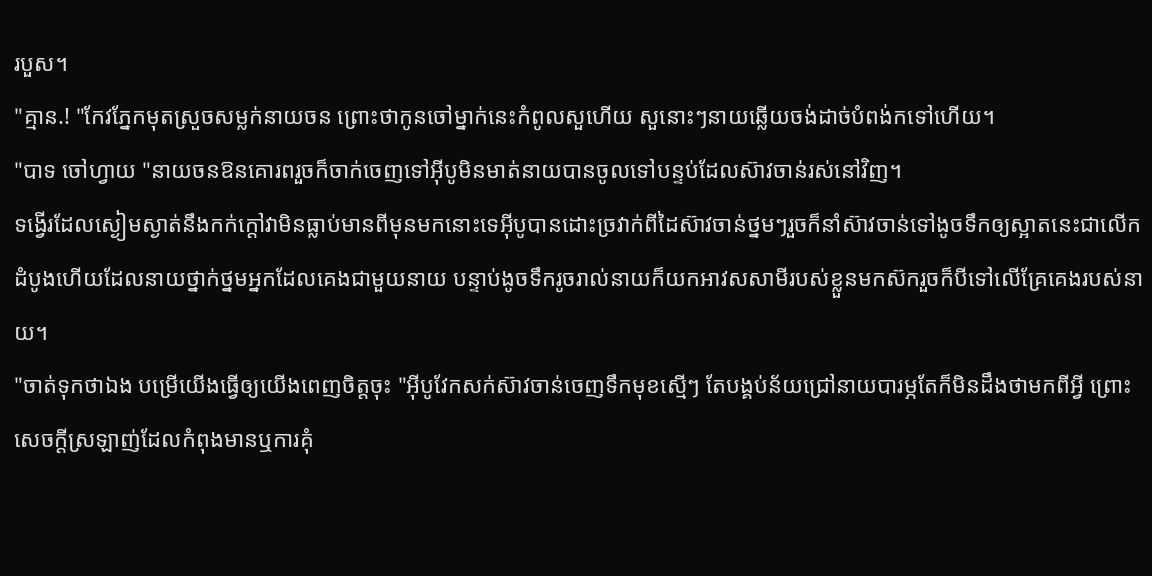របួស។
"គ្មាន.! "កែវភ្នែកមុតស្រួចសម្លក់នាយចន ព្រោះថាកូនចៅម្នាក់នេះកំពូលសួហើយ សួនោះៗនាយឆ្លើយចង់ដាច់បំពង់កទៅហើយ។
"បាទ ចៅហ្វាយ "នាយចនឱនគោរពរួចក៏ចាក់ចេញទៅអុីបូមិនមាត់នាយបានចូលទៅបន្ទប់ដែលស៊ាវចាន់រស់នៅវិញ។
ទង្វើរដែលស្ងៀមស្ងាត់នឹងកក់ក្ដៅវាមិនធ្លាប់មានពីមុនមកនោះទេអុីបូបានដោះច្រវាក់ពីដៃស៊ាវចាន់ថ្នមៗរួចក៏នាំស៊ាវចាន់ទៅងូចទឹកឲ្យស្អាតនេះជាលើកដំបូងហើយដែលនាយថ្នាក់ថ្នមអ្នកដែលគេងជាមួយនាយ បន្ទាប់ងូចទឹករូចរាល់នាយក៏យកអាវសសាមីរបស់ខ្លួនមកស៊ករួចក៏បីទៅលើគ្រែគេងរបស់នាយ។
"ចាត់ទុកថាឯង បម្រើយើងធ្វើឲ្យយើងពេញចិត្តចុះ "អុីបូវែកសក់ស៊ាវចាន់ចេញទឹកមុខស្មើៗ តែបង្គប់ន័យជ្រៅនាយបារម្ភតែក៏មិនដឹងថាមកពីអ្វី ព្រោះសេចក្ដីស្រឡាញ់ដែលកំពុងមានឬការគុំ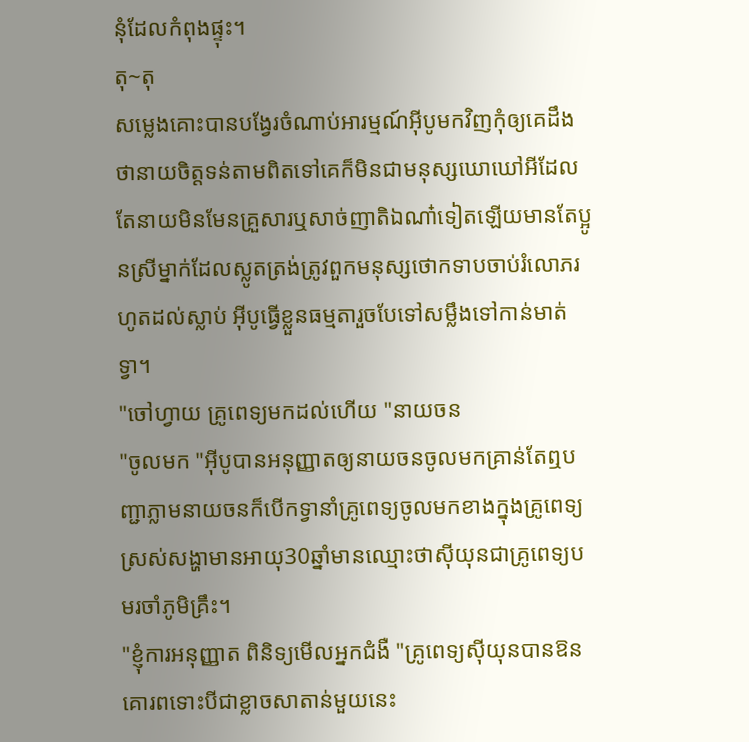នុំដែលកំពុងផ្ទុះ។
តុ~តុ
សម្លេងគោះបានបង្វែរចំណាប់អារម្មណ៍អុីបូមកវិញកុំឲ្យគេដឹងថានាយចិត្តទន់តាមពិតទៅគេក៏មិនជាមនុស្សឃោឃៅអីដែលតែនាយមិនមែនគ្រួសារឬសាច់ញាតិឯណា៎ទៀតឡើយមានតែប្អូនស្រីម្នាក់ដែលស្លូតត្រង់ត្រូវពួកមនុស្សថោកទាបចាប់រំលោភរហូតដល់ស្លាប់ អុីបូធ្វើខ្លួនធម្មតារួចបែទៅសម្លឹងទៅកាន់មាត់ទ្វា។
"ចៅហ្វាយ គ្រូពេទ្យមកដល់ហើយ "នាយចន
"ចូលមក "អុីបូបានអនុញ្ញាតឲ្យនាយចនចូលមកគ្រាន់តែឮបញ្ជាភ្លាមនាយចនក៏បើកទ្វានាំគ្រូពេទ្យចូលមកខាងក្នុងគ្រូពេទ្យស្រស់សង្ហាមានអាយុ30ឆ្នាំមានឈ្មោះថាសុីយុនជាគ្រូពេទ្យបមរចាំភូមិគ្រឹះ។
"ខ្ញុំការអនុញ្ញាត ពិនិទ្យមើលអ្នកជំងឺ "គ្រូពេទ្យសុីយុនបានឱនគោរពទោះបីជាខ្លាចសាតាន់មួយនេះ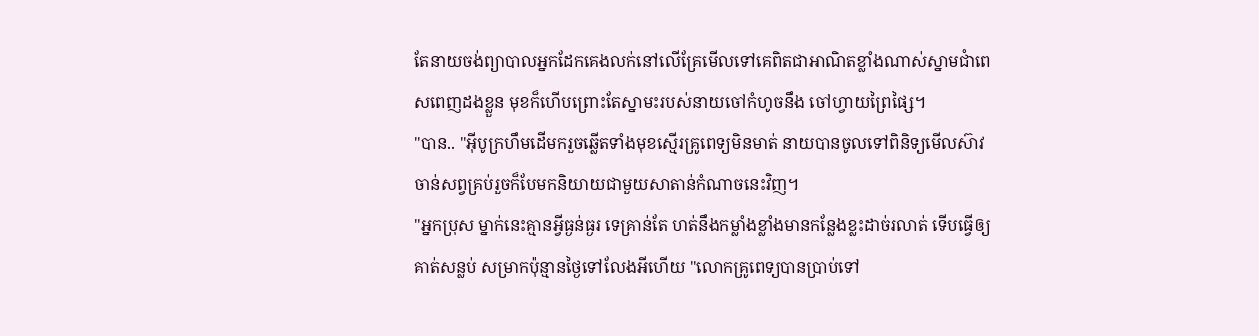តែនាយចង់ព្យាបាលអ្នកដែកគេងលក់នៅលើគ្រែមើលទៅគេពិតជាអាណិតខ្លាំងណាស់ស្នាមជាំពេសពេញដងខ្លួន មុខក៏ហើបព្រោះតែស្នាមះរបស់នាយចៅកំហូចនឹង ចៅហ្វាយព្រៃផ្សៃ។
"បាន.. "អុីបូក្រហឹមដើមករួចឆ្លើតទាំងមុខស្មើរគ្រូពេទ្យមិនមាត់ នាយបានចូលទៅពិនិទ្យមើលស៊ាវចាន់សព្វគ្រប់រួចក៏បែមកនិយាយជាមួយសាតាន់កំណាចនេះវិញ។
"អ្នកប្រុស ម្នាក់នេះគ្មានអ្វីធ្ងន់ធ្ងរ ទេគ្រាន់តែ ហត់នឹងកម្លាំងខ្លាំងមានកន្លែងខ្លះដាច់រលាត់ ទើបធ្វើឲ្យគាត់សន្លប់ សម្រាកប៉ុន្មានថ្ងៃទៅលែងអីហើយ "លោកគ្រូពេទ្យបានប្រាប់ទៅ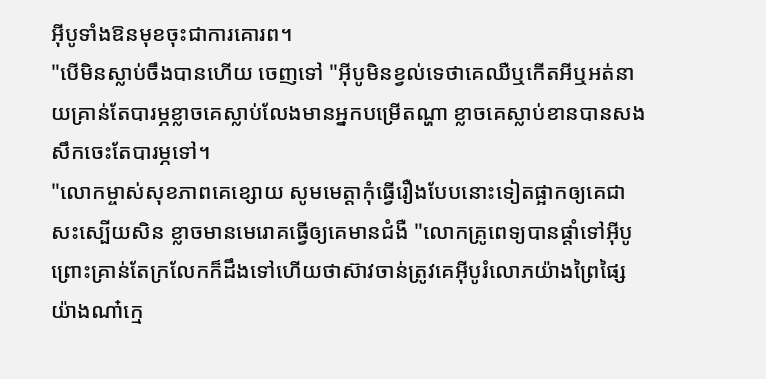អុីបូទាំងឱនមុខចុះជាការគោរព។
"បើមិនស្លាប់ចឹងបានហើយ ចេញទៅ "អុីបូមិនខ្វល់ទេថាគេឈឺឬកើតអីឬអត់នាយគ្រាន់តែបារម្ភខ្លាចគេស្លាប់លែងមានអ្នកបម្រើតណ្ហា ខ្លាចគេស្លាប់ខានបានសងសឹកចេះតែបារម្ភទៅ។
"លោកម្ចាស់សុខភាពគេខ្សោយ សូមមេត្តាកុំធ្វើរឿងបែបនោះទៀតផ្អាកឲ្យគេជាសះស្បើយសិន ខ្លាចមានមេរោគធ្វើឲ្យគេមានជំងឺ "លោកគ្រូពេទ្យបានផ្ដាំទៅអុីបូព្រោះគ្រាន់តែក្រលែកក៏ដឹងទៅហើយថាស៊ាវចាន់ត្រូវគេអុីបូរំលោភយ៉ាងព្រៃផ្សៃយ៉ាងណា៎ក្មេ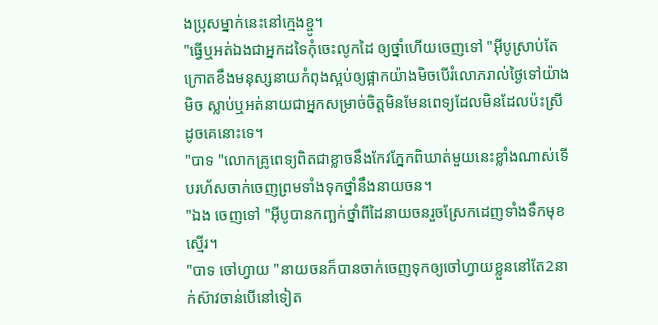ងប្រុសម្នាក់នេះនៅក្មេងខ្ចូ។
"ធ្វើឬអត់ឯងជាអ្នកដទៃកុំចេះលូកដៃ ឲ្យថ្នាំហើយចេញទៅ "អុីបូស្រាប់តែក្រោតខឹងមនុស្សនាយកំពុងស្អប់ឲ្យផ្អាកយ៉ាងមិចបើរំលោភរាល់ថ្ងៃទៅយ៉ាងមិច ស្លាប់ឬអត់នាយជាអ្នកសម្រាច់ចិត្តមិនមែនពេទ្យដែលមិនដែលប៉ះស្រីដូចគេនោះទេ។
"បាទ "លោកគ្រូពេទ្យពិតជាខ្លាចនឹងកែវភ្នែកពិឃាត់មួយនេះខ្លាំងណាស់ទើបរហ័សចាក់ចេញព្រមទាំងទុកថ្នាំនឹងនាយចន។
"ឯង ចេញទៅ "អុីបូបានកញ្ឆក់ថ្នាំពីដៃនាយចនរួចស្រែកដេញទាំងទឹកមុខស្មើរ។
"បាទ ចៅហ្វាយ "នាយចនក៏បានចាក់ចេញទុកឲ្យចៅហ្វាយខ្លួននៅតែ2នាក់ស៊ាវចាន់បើនៅទៀត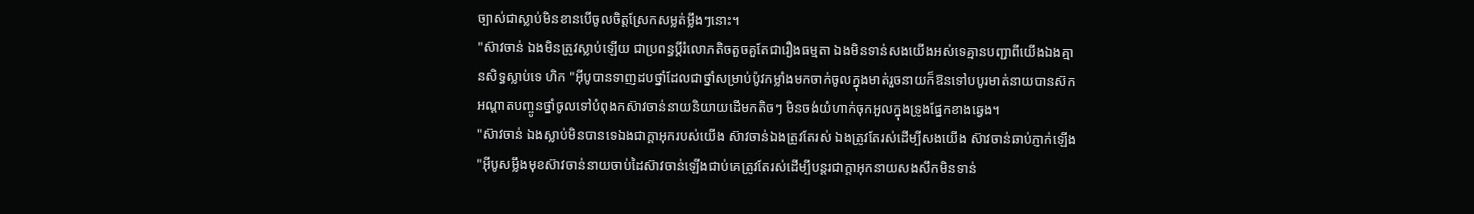ច្បាស់ជាស្លាប់មិនខានបើចូលចិត្តស្រែកសម្លត់ម្លឹងៗនោះ។
"ស៊ាវចាន់ ឯងមិនត្រូវស្លាប់ឡើយ ជាប្រពន្ធប្ដីរំលោភតិចតួចគួតែជារឿងធម្មតា ឯងមិនទាន់សងយើងអស់ទេគ្មានបញ្ជាពីយើងឯងគ្មានសិទ្ធស្លាប់ទេ ហិក "អុីបូបានទាញដបថ្នាំដែលជាថ្នាំសម្រាប់ប៉ូវកម្លាំងមកចាក់ចូលក្នុងមាត់រួចនាយក៏ឱនទៅបបូរមាត់នាយបានស៊កអណ្ដាតបញ្ចូនថ្នាំចូលទៅបំពុងកស៊ាវចាន់នាយនិយាយដើមកតិចៗ មិនចង់យំហាក់ចុកអួលក្នុងទ្រូងផ្នែកខាងឆ្វេង។
"ស៊ាវចាន់ ឯងស្លាប់មិនបានទេឯងជាក្ដាអុករបស់យើង ស៊ាវចាន់ឯងត្រូវតែរស់ ឯងត្រូវតែរស់ដើម្បីសងយើង ស៊ាវចាន់ឆាប់ភ្ញាក់ឡើង "អុីបូសម្លឹងមុខស៊ាវចាន់នាយចាប់ដៃស៊ាវចាន់ឡើងជាប់គេត្រូវតែរស់ដើម្បីបន្តរជាក្ដាអុកនាយសងសឹកមិនទាន់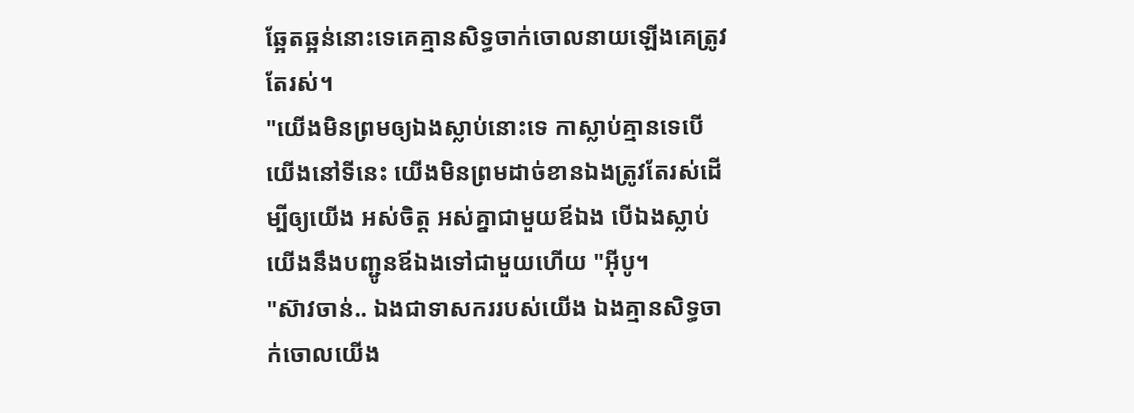ឆ្អែតឆ្អន់នោះទេគេគ្មានសិទ្ធចាក់ចោលនាយឡើងគេត្រូវតែរស់។
"យើងមិនព្រមឲ្យឯងស្លាប់នោះទេ កាស្លាប់គ្មានទេបើយើងនៅទីនេះ យើងមិនព្រមដាច់ខានឯងត្រូវតែរស់ដើម្បីឲ្យយើង អស់ចិត្ត អស់គ្នាជាមួយឪឯង បើឯងស្លាប់យើងនឹងបញ្ជូនឪឯងទៅជាមួយហើយ "អុីបូ។
"ស៊ាវចាន់.. ឯងជាទាសកររបស់យើង ឯងគ្មានសិទ្ធចាក់ចោលយើង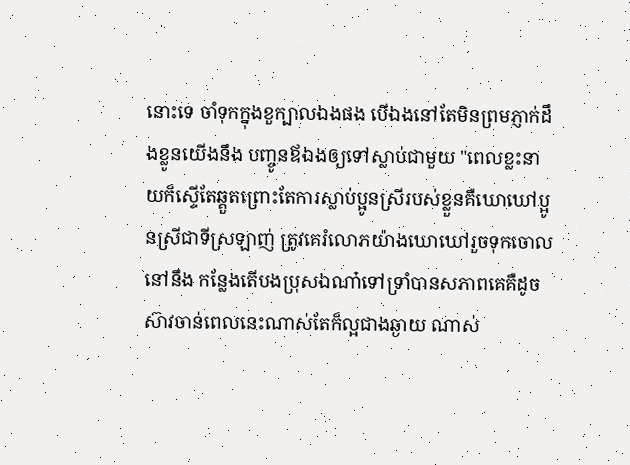នោះទេ ចាំទុកក្នុងខួក្បាលឯងផង បើឯងនៅតែមិនព្រមភ្ញាក់ដឹងខ្លូនយើងនឹង បញ្ចូនឪឯងឲ្យទៅស្លាប់ជាមួយ "ពេលខ្លះនាយក៏ស្ទើតែឆ្គួតព្រោះតែការស្លាប់ប្អូនស្រីរបស់ខ្លួនគឺឃោឃៅប្អូនស្រីជាទីស្រឡាញ់ ត្រូវគេរំលោភយ៉ាងឃោឃៅរួចទុកចោលនៅនឹង កន្លែងតើបងប្រុសឯណា៎ទៅទ្រាំបានសភាពគេគឺដូចស៊ាវចាន់ពេលនេះណាស់តែក៏ល្អជាងឆ្ងាយ ណាស់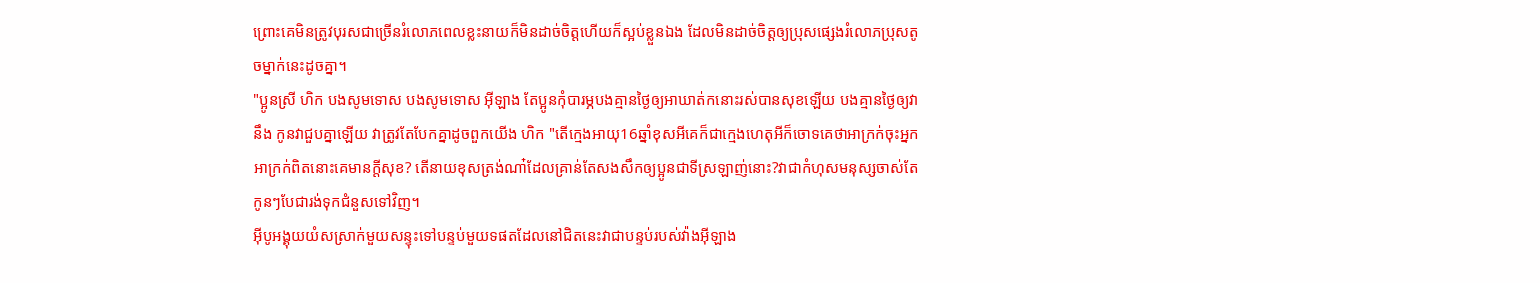ព្រោះគេមិនត្រូវបុរសជាច្រើនរំលោភពេលខ្លះនាយក៏មិនដាច់ចិត្តហើយក៏ស្អប់ខ្លួនឯង ដែលមិនដាច់ចិត្តឲ្យប្រុសផ្សេងរំលោភប្រុសតូចម្នាក់នេះដូចគ្នា។
"ប្អូនស្រី ហិក បងសូមទោស បងសូមទោស អុីឡាង តែប្អូនកុំបារម្ភបងគ្មានថ្ងៃឲ្យអាឃាត់កនោះរស់បានសុខឡើយ បងគ្មានថ្ងៃឲ្យវានឹង កូនវាជួបគ្នាឡើយ វាត្រូវតែបែកគ្នាដូចពួកយើង ហិក "តើក្មេងអាយុ16ឆ្នាំខុសអីគេក៏ជាក្មេងហេតុអីក៏ចោទគេថាអាក្រក់ចុះអ្នកអាក្រក់ពិតនោះគេមានក្ដីសុខ? តើនាយខុសត្រង់ណា៎ដែលគ្រាន់តែសងសឹកឲ្យប្អូនជាទីស្រឡាញ់នោះ?វាជាកំហុសមនុស្សចាស់តែកូនៗបែជារង់ទុកជំនួសទៅវិញ។
អុីបូអង្គុយយំសស្រាក់មួយសន្ទុះទៅបន្ទប់មួយទផតដែលនៅជិតនេះវាជាបន្ទប់របស់វ៉ាងអុីឡាង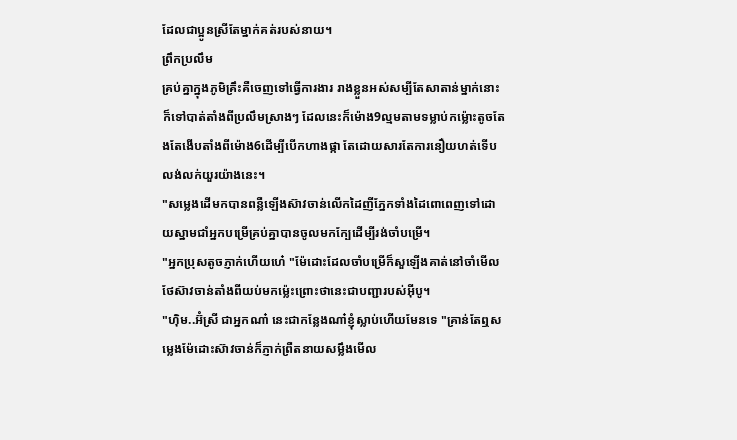ដែលជាប្អូនស្រីតែម្នាក់គត់របស់នាយ។
ព្រឹកប្រលឹម
គ្រប់គ្នាក្នុងភូមិគ្រឹះគឺចេញទៅធ្វើការងារ រាងខ្លួនអស់សម្បីតែសាតាន់ម្នាក់នោះក៏ទៅបាត់តាំងពីប្រលឹមស្រាងៗ ដែលនេះក៏ម៉ោង9ល្មមតាមទម្លាប់កម្ល៉ោះតូចតែងតែងើបតាំងពីម៉ោង6ដើម្បីបើកហាងផ្កា តែដោយសារតែការនឿយហត់ទើបលង់លក់យួរយ៉ាងនេះ។
"សម្លេងដើមកបានពន្លឺឡើងស៊ាវចាន់លើកដៃញីភ្នែកទាំងដៃពោពេញទៅដោយស្នាមជាំអ្នកបម្រើគ្រប់គ្នាបានចូលមកក្បែដើម្បីរង់ចាំបម្រើ។
"អ្នកប្រុសតូចភ្ញាក់ហើយហេ៎ "ម៉ែដោះដែលចាំបម្រើក៏សួឡើងគាត់នៅចាំមើលថែស៊ាវចាន់តាំងពីយប់មកម្ល៉េះព្រោះថានេះជាបញ្ជារបស់អុីបូ។
"ហុិម..អ៊ំស្រី ជាអ្នកណា៎ នេះជាកន្លែងណា៎ខ្ញុំស្លាប់ហើយមែនទេ "គ្រាន់តែឮសម្លេងម៉ែដោះស៊ាវចាន់ក៏ភ្ញាក់ព្រឺតនាយសម្លឹងមើល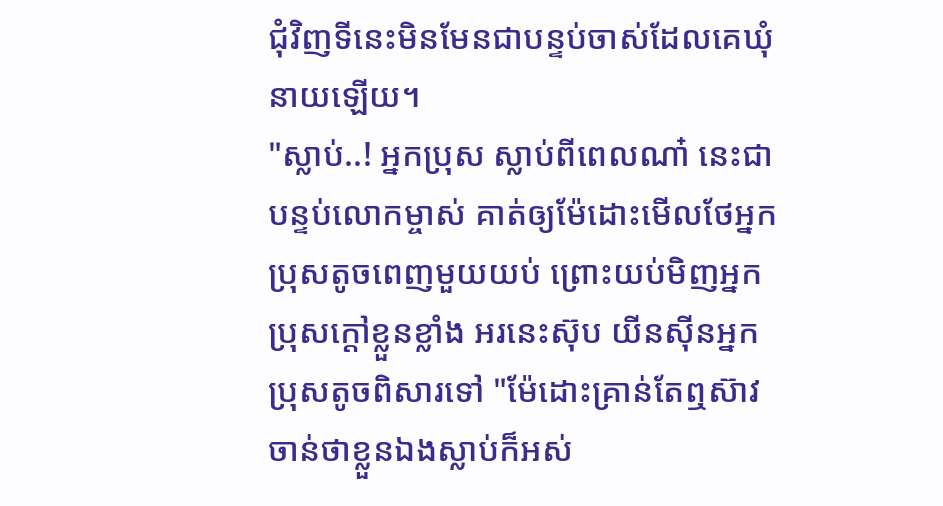ជុំវិញទីនេះមិនមែនជាបន្ទប់ចាស់ដែលគេឃុំនាយឡើយ។
"ស្លាប់..! អ្នកប្រុស ស្លាប់ពីពេលណា៎ នេះជាបន្ទប់លោកម្ចាស់ គាត់ឲ្យម៉ែដោះមើលថែអ្នកប្រុសតូចពេញមួយយប់ ព្រោះយប់មិញអ្នកប្រុសក្ដៅខ្លួនខ្លាំង អរនេះស៊ុប យីនសុីនអ្នកប្រុសតូចពិសារទៅ "ម៉ែដោះគ្រាន់តែឮស៊ាវចាន់ថាខ្លួនឯងស្លាប់ក៏អស់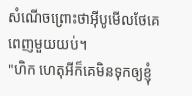សំណើចព្រោះថាអុីបូមើលថែគេពេញមួយយប់។
"ហិក ហេតុអីក៏គេមិនទុកឲ្យខ្ញុំ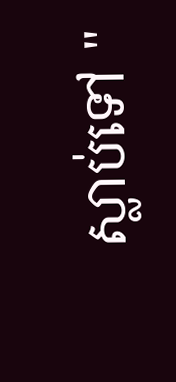ស្លាប់ទៅ "